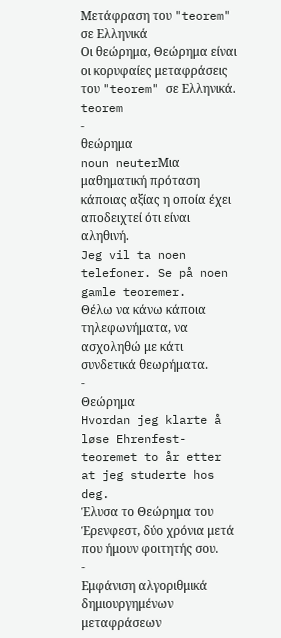Μετάφραση του "teorem" σε Ελληνικά
Οι θεώρημα, Θεώρημα είναι οι κορυφαίες μεταφράσεις του "teorem" σε Ελληνικά.
teorem
-
θεώρημα
noun neuterΜια μαθηματική πρόταση κάποιας αξίας η οποία έχει αποδειχτεί ότι είναι αληθινή.
Jeg vil ta noen telefoner. Se på noen gamle teoremer.
Θέλω να κάνω κάποια τηλεφωνήματα, να ασχοληθώ με κάτι συνδετικά θεωρήματα.
-
Θεώρημα
Hvordan jeg klarte å løse Ehrenfest-teoremet to år etter at jeg studerte hos deg.
Έλυσα το Θεώρημα του Έρενφεστ, δύο χρόνια μετά που ήμουν φοιτητής σου.
-
Εμφάνιση αλγοριθμικά δημιουργημένων μεταφράσεων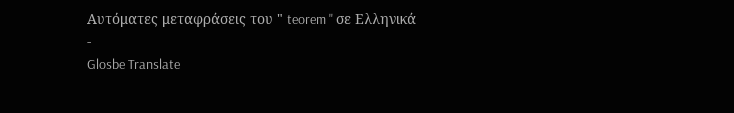Αυτόματες μεταφράσεις του " teorem " σε Ελληνικά
-
Glosbe Translate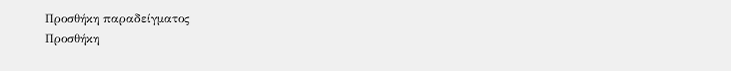Προσθήκη παραδείγματος
Προσθήκη